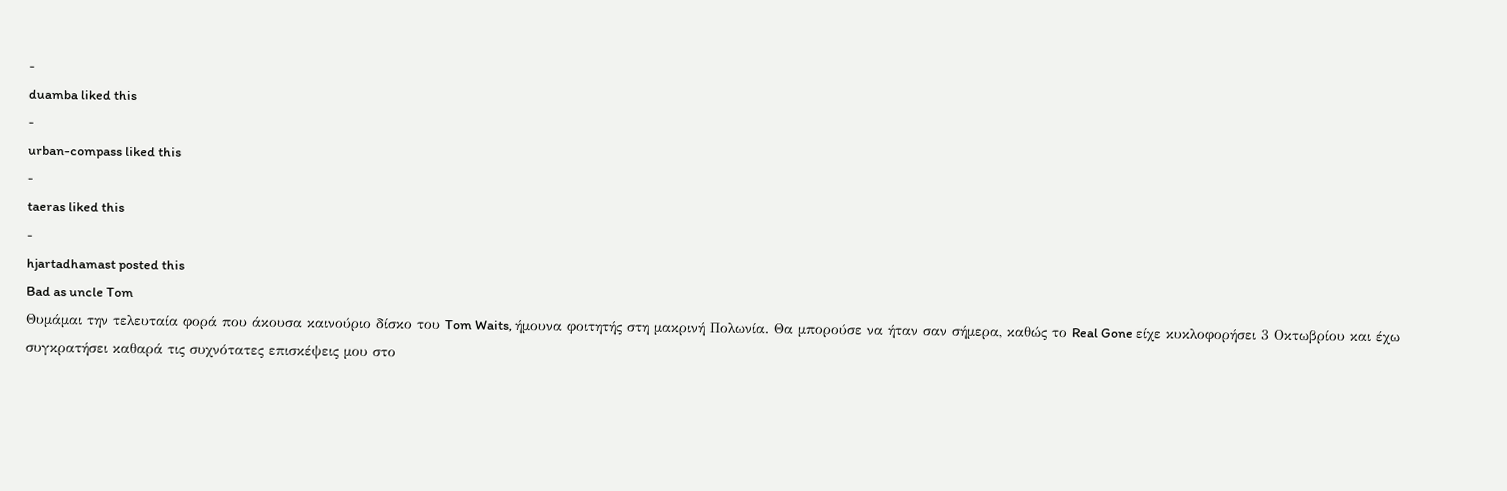-
duamba liked this
-
urban-compass liked this
-
taeras liked this
-
hjartadhamast posted this
Bad as uncle Tom
Θυμάμαι την τελευταία φορά που άκουσα καινούριο δίσκο του Tom Waits, ήμουνα φοιτητής στη μακρινή Πολωνία. Θα μπορούσε να ήταν σαν σήμερα, καθώς το Real Gone είχε κυκλοφορήσει 3 Οκτωβρίου και έχω συγκρατήσει καθαρά τις συχνότατες επισκέψεις μου στο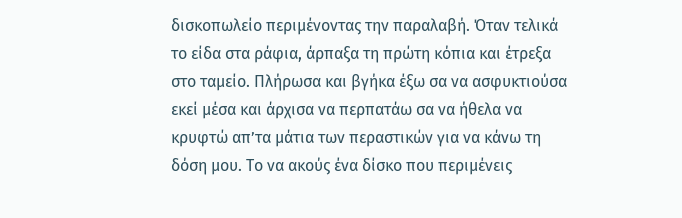δισκοπωλείο περιμένοντας την παραλαβή. Όταν τελικά το είδα στα ράφια, άρπαξα τη πρώτη κόπια και έτρεξα στο ταμείο. Πλήρωσα και βγήκα έξω σα να ασφυκτιούσα εκεί μέσα και άρχισα να περπατάω σα να ήθελα να κρυφτώ απ’τα μάτια των περαστικών για να κάνω τη δόση μου. Το να ακούς ένα δίσκο που περιμένεις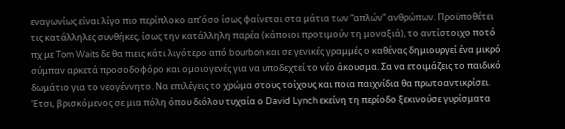εναγωνίως είναι λίγο πιο περίπλοκο απ’όσο ίσως φαίνεται στα μάτια των “απλών” ανθρώπων. Προϋποθέτει τις κατάλληλες συνθήκες, ίσως την κατάλληλη παρέα (κάποιοι προτιμούν τη μοναξιά), το αντίστοιχο ποτό πχ με Tom Waits δε θα πιεις κάτι λιγότερο από bourbon και σε γενικές γραμμές ο καθένας δημιουργεί ένα μικρό σύμπαν αρκετά προσοδοφόρο και ομοιογενές για να υποδεχτεί το νέο άκουσμα. Σα να ετοιμάζεις το παιδικό δωμάτιο για το νεογέννητο. Να επιλέγεις το χρώμα στους τοίχους και ποια παιχνίδια θα πρωτοαντικρίσει. Έτσι, βρισκόμενος σε μια πόλη όπου διόλου τυχαία ο David Lynch εκείνη τη περίοδο ξεκινούσε γυρίσματα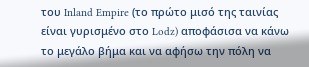του Inland Empire (το πρώτο μισό της ταινίας είναι γυρισμένο στο Lodz) αποφάσισα να κάνω το μεγάλο βήμα και να αφήσω την πόλη να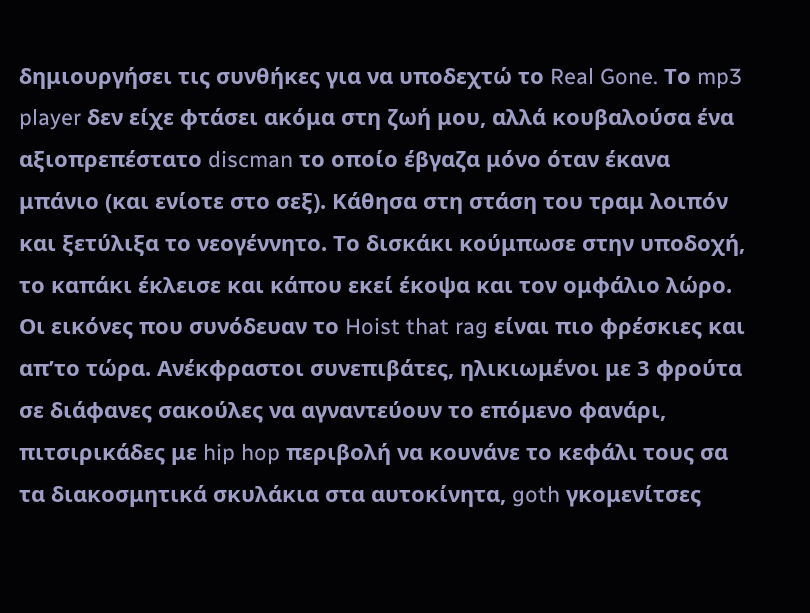δημιουργήσει τις συνθήκες για να υποδεχτώ το Real Gone. Το mp3 player δεν είχε φτάσει ακόμα στη ζωή μου, αλλά κουβαλούσα ένα αξιοπρεπέστατο discman το οποίο έβγαζα μόνο όταν έκανα μπάνιο (και ενίοτε στο σεξ). Κάθησα στη στάση του τραμ λοιπόν και ξετύλιξα το νεογέννητο. Το δισκάκι κούμπωσε στην υποδοχή, το καπάκι έκλεισε και κάπου εκεί έκοψα και τον ομφάλιο λώρο. Οι εικόνες που συνόδευαν το Hoist that rag είναι πιο φρέσκιες και απ’το τώρα. Ανέκφραστοι συνεπιβάτες, ηλικιωμένοι με 3 φρούτα σε διάφανες σακούλες να αγναντεύουν το επόμενο φανάρι, πιτσιρικάδες με hip hop περιβολή να κουνάνε το κεφάλι τους σα τα διακοσμητικά σκυλάκια στα αυτοκίνητα, goth γκομενίτσες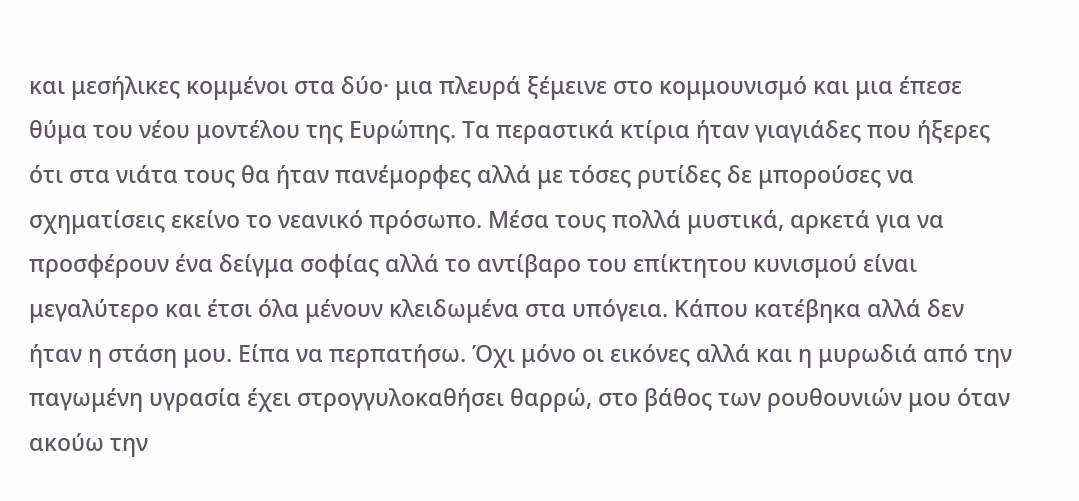και μεσήλικες κομμένοι στα δύο· μια πλευρά ξέμεινε στο κομμουνισμό και μια έπεσε θύμα του νέου μοντέλου της Ευρώπης. Τα περαστικά κτίρια ήταν γιαγιάδες που ήξερες ότι στα νιάτα τους θα ήταν πανέμορφες αλλά με τόσες ρυτίδες δε μπορούσες να σχηματίσεις εκείνο το νεανικό πρόσωπο. Μέσα τους πολλά μυστικά, αρκετά για να προσφέρουν ένα δείγμα σοφίας αλλά το αντίβαρο του επίκτητου κυνισμού είναι μεγαλύτερο και έτσι όλα μένουν κλειδωμένα στα υπόγεια. Κάπου κατέβηκα αλλά δεν ήταν η στάση μου. Είπα να περπατήσω. Όχι μόνο οι εικόνες αλλά και η μυρωδιά από την παγωμένη υγρασία έχει στρογγυλοκαθήσει θαρρώ, στο βάθος των ρουθουνιών μου όταν ακούω την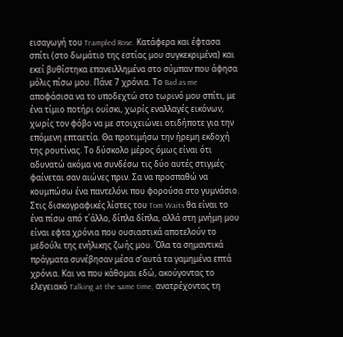εισαγωγή του Trampled Rose. Κατάφερα και έφτασα σπίτι (στο δωμάτιο της εστίας μου συγκεκριμένα) και εκεί βυθίστηκα επανειλλημένα στο σύμπαν που άφησα μόλις πίσω μου. Πάνε 7 χρόνια. Το Bad as me αποφάσισα να το υποδεχτώ στο τωρινό μου σπίτι, με ένα τίμιο ποτήρι ουίσκι, χωρίς εναλλαγές εικόνων, χωρίς τον φόβο να με στοιχειώνει οτιδήποτε για την επόμενη επταετία. Θα προτιμήσω την ήρεμη εκδοχή της ρουτίνας. Το δύσκολο μέρος όμως είναι ότι αδυνατώ ακόμα να συνδέσω τις δύο αυτές στιγμές· φαίνεται σαν αιώνες πριν. Σα να προσπαθώ να κουμπώσω ένα παντελόνι που φορούσα στο γυμνάσιο. Στις δισκογραφικές λίστες του Tom Waits θα είναι το ένα πίσω από τ΄άλλο, δίπλα δίπλα, αλλά στη μνήμη μου είναι εφτα χρόνια που ουσιαστικά αποτελούν το μεδούλι της ενήλικης ζωής μου. Όλα τα σημαντικά πράγματα συνέβησαν μέσα σ’αυτά τα γαμημένα επτά χρόνια. Και να που κάθομαι εδώ, ακούγοντας το ελεγειακό Talking at the same time, ανατρέχοντας τη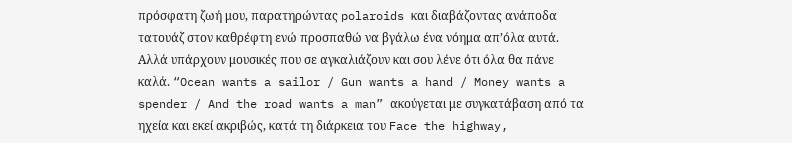πρόσφατη ζωή μου, παρατηρώντας polaroids και διαβάζοντας ανάποδα τατουάζ στον καθρέφτη ενώ προσπαθώ να βγάλω ένα νόημα απ’όλα αυτά. Αλλά υπάρχουν μουσικές που σε αγκαλιάζουν και σου λένε ότι όλα θα πάνε καλά. “Ocean wants a sailor / Gun wants a hand / Money wants a spender / And the road wants a man” ακούγεται με συγκατάβαση από τα ηχεία και εκεί ακριβώς, κατά τη διάρκεια του Face the highway,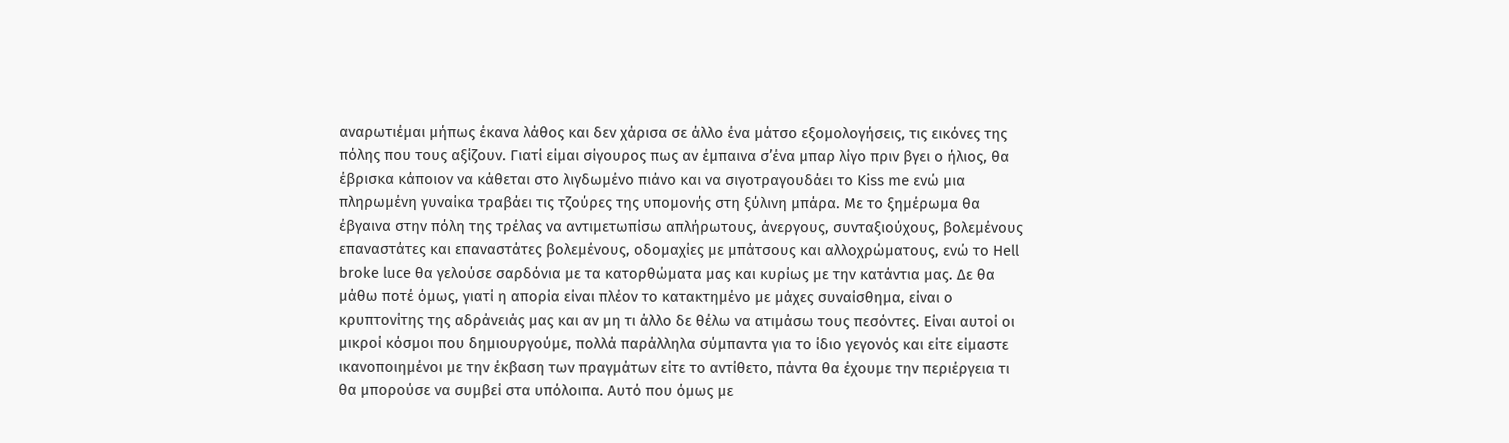αναρωτιέμαι μήπως έκανα λάθος και δεν χάρισα σε άλλο ένα μάτσο εξομολογήσεις, τις εικόνες της πόλης που τους αξίζουν. Γιατί είμαι σίγουρος πως αν έμπαινα σ’ένα μπαρ λίγο πριν βγει ο ήλιος, θα έβρισκα κάποιον να κάθεται στο λιγδωμένο πιάνο και να σιγοτραγουδάει το Kiss me ενώ μια πληρωμένη γυναίκα τραβάει τις τζούρες της υπομονής στη ξύλινη μπάρα. Με το ξημέρωμα θα έβγαινα στην πόλη της τρέλας να αντιμετωπίσω απλήρωτους, άνεργους, συνταξιούχους, βολεμένους επαναστάτες και επαναστάτες βολεμένους, οδομαχίες με μπάτσους και αλλοχρώματους, ενώ το Hell broke luce θα γελούσε σαρδόνια με τα κατορθώματα μας και κυρίως με την κατάντια μας. Δε θα μάθω ποτέ όμως, γιατί η απορία είναι πλέον το κατακτημένο με μάχες συναίσθημα, είναι ο κρυπτονίτης της αδράνειάς μας και αν μη τι άλλο δε θέλω να ατιμάσω τους πεσόντες. Είναι αυτοί οι μικροί κόσμοι που δημιουργούμε, πολλά παράλληλα σύμπαντα για το ίδιο γεγονός και είτε είμαστε ικανοποιημένοι με την έκβαση των πραγμάτων είτε το αντίθετο, πάντα θα έχουμε την περιέργεια τι θα μπορούσε να συμβεί στα υπόλοιπα. Αυτό που όμως με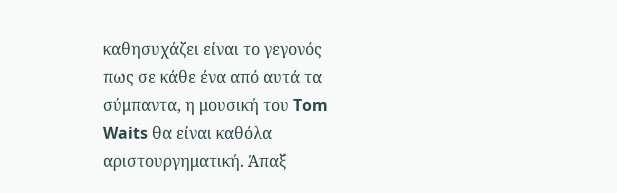καθησυχάζει είναι το γεγονός πως σε κάθε ένα από αυτά τα σύμπαντα, η μουσική του Tom Waits θα είναι καθόλα αριστουργηματική. Άπαξ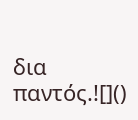δια παντός.![]()